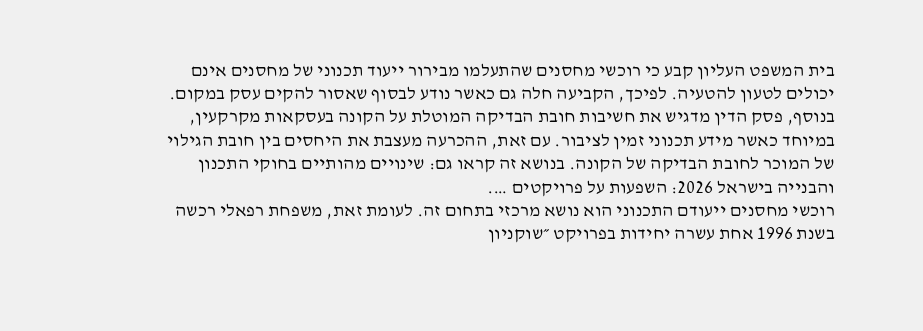בית המשפט העליון קבע כי רוכשי מחסנים שהתעלמו מבירור ייעוד תכנוני של מחסנים אינם יכולים לטעון להטעיה. לפיכך, הקביעה חלה גם כאשר נודע לבסוף שאסור להקים עסק במקום. בנוסף, פסק הדין מדגיש את חשיבות חובת הבדיקה המוטלת על הקונה בעסקאות מקרקעין, במיוחד כאשר מידע תכנוני זמין לציבור. עם זאת, ההכרעה מעצבת את היחסים בין חובת הגילוי של המוכר לחובת הבדיקה של הקונה. בנושא זה קראו גם: שינויים מהותיים בחוקי התכנון והבנייה בישראל 2026: השפעות על פרויקטים ….
רוכשי מחסנים ייעודם התכנוני הוא נושא מרכזי בתחום זה. לעומת זאת, משפחת רפאלי רכשה בשנת 1996 אחת עשרה יחידות בפרויקט ״שוקניון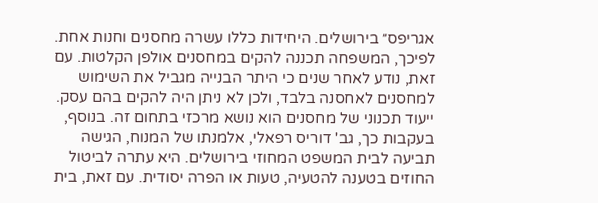אגריפס״ בירושלים. היחידות כללו עשרה מחסנים וחנות אחת. לפיכך, המשפחה תכננה להקים במחסנים אולפן הקלטות. עם זאת, נודע לאחר שנים כי היתר הבנייה מגביל את השימוש למחסנים לאחסנה בלבד, ולכן לא ניתן היה להקים בהם עסק.
ייעוד תכנוני של מחסנים הוא נושא מרכזי בתחום זה. בנוסף, בעקבות כך, גב' דוריס רפאלי, אלמנתו של המנוח, הגישה תביעה לבית המשפט המחוזי בירושלים. היא עתרה לביטול החוזים בטענה להטעיה, טעות או הפרה יסודית. עם זאת, בית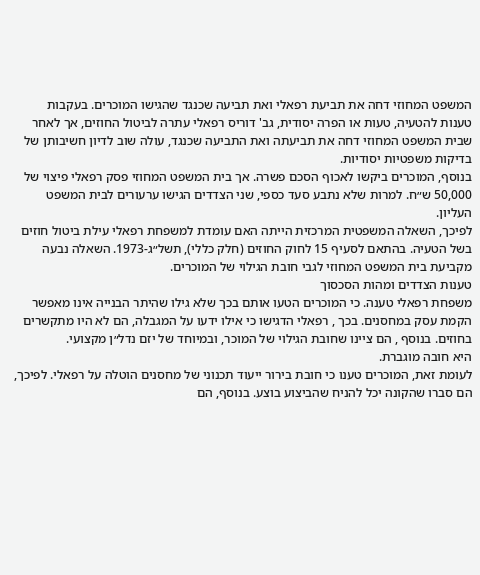המשפט המחוזי דחה את תביעת רפאלי ואת תביעה שכנגד שהגישו המוכרים. בעקבות טענות להטעיה, טעות או הפרה יסודית, גב' דוריס רפאלי עתרה לביטול החוזים, אך לאחר שבית המשפט המחוזי דחה את תביעתה ואת התביעה שכנגד, עולה שוב לדיון חשיבותן של בדיקות משפטיות יסודיות.
בנוסף, המוכרים ביקשו לאכוף הסכם פשרה. אך בית המשפט המחוזי פסק רפאלי פיצוי של 50,000 ש״ח. למרות שלא נתבע סעד כספי, שני הצדדים הגישו ערעורים לבית המשפט העליון.
לפיכך, השאלה המשפטית המרכזית הייתה האם עומדת למשפחת רפאלי עילת ביטול חוזים בשל הטעיה. בהתאם לסעיף 15 לחוק החוזים (חלק כללי), תשל״ג‑1973. השאלה נבעה מקביעת בית המשפט המחוזי לגבי חובת הגילוי של המוכרים.
טענות הצדדים ומהות הסכסוך
משפחת רפאלי טענה. כי המוכרים הטעו אותם בכך שלא גילו שהיתר הבנייה אינו מאפשר הקמת עסק במחסנים. בכך , רפאלי הדגישו כי אילו ידעו על המגבלה, הם לא היו מתקשרים בחוזים. בנוסף , הם ציינו שחובת הגילוי של המוכר, ובמיוחד של יזם נדל״ן מקצועי.
היא חובה מוגברת.
לעומת זאת, המוכרים טענו כי חובת בירור ייעוד תכנוני של מחסנים הוטלה על רפאלי. לפיכך, הם סברו שהקונה יכל להניח שהביצוע בוצע. בנוסף, הם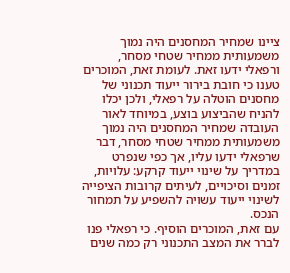ציינו שמחיר המחסנים היה נמוך משמעותית ממחיר שטחי מסחר, ורפאלי ידעו זאת. לעומת זאת, המוכרים טענו כי חובת בירור ייעוד תכנוני של מחסנים הוטלה על רפאלי, ולכן יכלו להניח שהביצוע בוצע, במיוחד לאור העובדה שמחיר המחסנים היה נמוך משמעותית ממחיר שטחי מסחר, דבר שרפאלי ידעו עליו, אך כפי שנפרט במדריך על שינוי ייעוד קרקע: עלויות, זמנים וסיכויים, לעיתים קרובות הציפייה לשינוי ייעוד עשויה להשפיע על תמחור הנכס.
עם זאת, המוכרים הוסיף. כי רפאלי פנו לברר את המצב התכנוני רק כמה שנים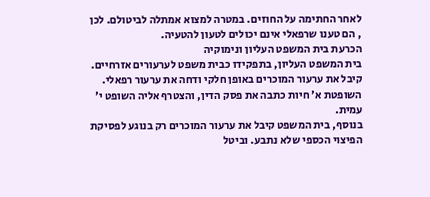לאחר החתימה על החוזים. במטרה למצוא אמתלה לביטולם. לכן , הם טענו שרפאלי אינם יכולים לטעון להטעיה.
הכרעת בית המשפט העליון ונימוקיה
בית המשפט העליון, בתפקידו כבית משפט לערעורים אזרחיים. קיבל את ערעור המוכרים באופן חלקי ודחה את ערעור רפאלי. השופטת א' חיות כתבה את פסק הדין, והצטרף אליה השופט י' עמית.
בנוסף, בית המשפט קיבל את ערעור המוכרים רק בנוגע לפסיקת הפיצוי הכספי שלא נתבע. וביטל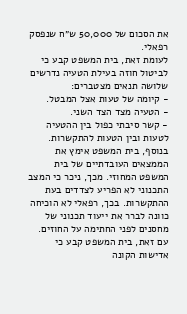את הסכום של 50,000 ש״ח שנפסק רפאלי.
לעומת זאת, בית המשפט קבע כי לביטול חוזה בעילת הטעיה נדרשים שלושה תנאים מצטברים:
- קיומה של טעות אצל המבטל.
- הטעיה מצד הצד השני.
- קשר סיבתי כפול בין ההטעיה לטעות ובין הטעות להתקשרות.
בנוסף, בית המשפט אימץ את הממצאים העובדתיים של בית המשפט המחוזי. מכך, ניכר כי המצב התכנוני לא הפריע לצדדים בעת ההתקשרות. בכך, רפאלי לא הוכיחה כוונה לברר את ייעוד תכנוני של מחסנים לפני החתימה על החוזים.
עם זאת, בית המשפט קבע כי אדישות הקונה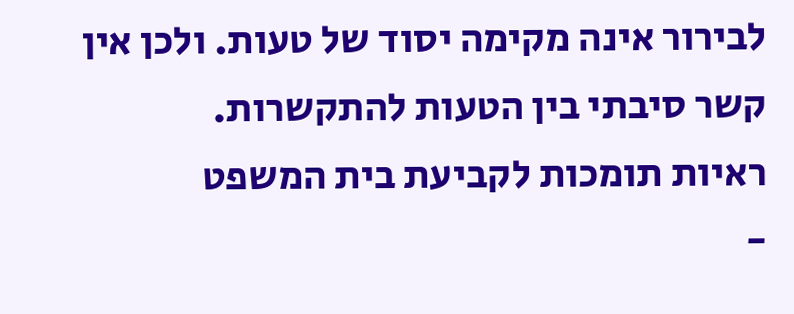לבירור אינה מקימה יסוד של טעות. ולכן אין קשר סיבתי בין הטעות להתקשרות.
ראיות תומכות לקביעת בית המשפט
-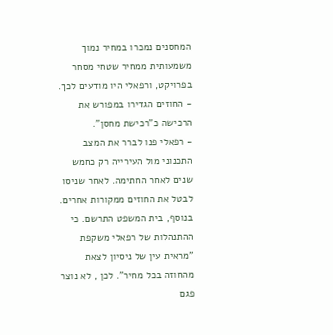המחסנים נמכרו במחיר נמוך משמעותית ממחיר שטחי מסחר בפרויקט, ורפאלי היו מודעים לכך.
- החוזים הגדירו במפורש את הרכישה כ"רכישת מחסן".
- רפאלי פנו לברר את המצב התכנוני מול העירייה רק כחמש שנים לאחר החתימה. לאחר שניסו לבטל את החוזים ממקורות אחרים.
בנוסף, בית המשפט התרשם. כי ההתנהלות של רפאלי משקפת "מראית עין של ניסיון לצאת מהחוזה בכל מחיר". לכן , לא נוצר פגם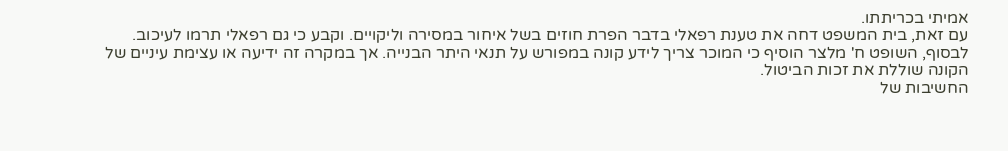אמיתי בכריתתו.
עם זאת, בית המשפט דחה את טענת רפאלי בדבר הפרת חוזים בשל איחור במסירה וליקויים. וקבע כי גם רפאלי תרמו לעיכוב.
לבסוף, השופט ח' מלצר הוסיף כי המוכר צריך לידע קונה במפורש על תנאי היתר הבנייה. אך במקרה זה ידיעה או עצימת עיניים של הקונה שוללת את זכות הביטול.
החשיבות של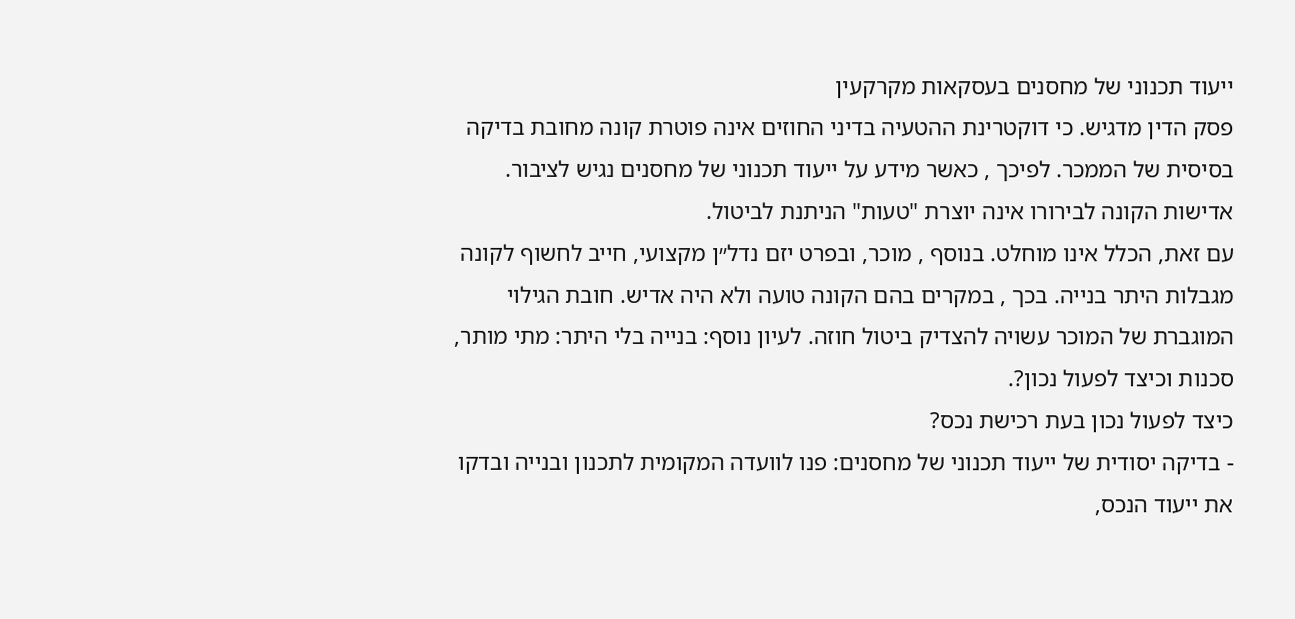ייעוד תכנוני של מחסנים בעסקאות מקרקעין
פסק הדין מדגיש. כי דוקטרינת ההטעיה בדיני החוזים אינה פוטרת קונה מחובת בדיקה בסיסית של הממכר. לפיכך , כאשר מידע על ייעוד תכנוני של מחסנים נגיש לציבור. אדישות הקונה לבירורו אינה יוצרת "טעות" הניתנת לביטול.
עם זאת, הכלל אינו מוחלט. בנוסף , מוכר, ובפרט יזם נדל״ן מקצועי, חייב לחשוף לקונה מגבלות היתר בנייה. בכך , במקרים בהם הקונה טועה ולא היה אדיש. חובת הגילוי המוגברת של המוכר עשויה להצדיק ביטול חוזה. לעיון נוסף: בנייה בלי היתר: מתי מותר, סכנות וכיצד לפעול נכון?.
כיצד לפעול נכון בעת רכישת נכס?
- בדיקה יסודית של ייעוד תכנוני של מחסנים: פנו לוועדה המקומית לתכנון ובנייה ובדקו את ייעוד הנכס,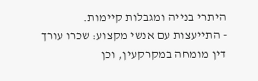היתרי בנייה ומגבלות קיימות.
- התייעצות עם אנשי מקצוע: שכרו עורך דין מומחה במקרקעין, וכן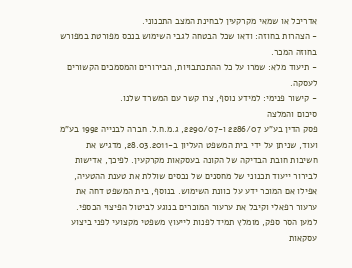אדריכל או שמאי מקרקעין לבחינת המצב התכנוני.
- הצהרות בחוזה: ודאו שכל הבטחה לגבי השימוש בנכס מפורטת במפורש בחוזה המכר.
- תיעוד מלא: שמרו על כל ההתכתבויות, הבירורים והמסמכים הקשורים לעסקה.
- קישור פנימי: למידע נוסף, צרו קשר עם המשרד שלנו.
סיכום והמלצה
פסק הדין בע"ע 2286/07 ו‑2290/07, ג.מ.ח.ל. חברה לבנייה 1992 בע"מ ועוד, שניתן על ידי בית המשפט העליון ב‑28.03.2011, מדגיש את חשיבות חובת הבדיקה של הקונה בעסקאות מקרקעין. לפיכך, אדישות לבירור ייעוד תכנוני של מחסנים של נכסים שוללת את טענת ההטעיה, אפילו אם המוכר ידע על כוונת השימוש. בנוסף, בית המשפט דחה את ערעור רפאלי וקיבל את ערעור המוכרים בנוגע לביטול הפיצוי הכספי.
למען הסר ספק, מומלץ תמיד לפנות לייעוץ משפטי מקצועי לפני ביצוע עסקאות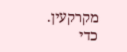מקרקעין. כדי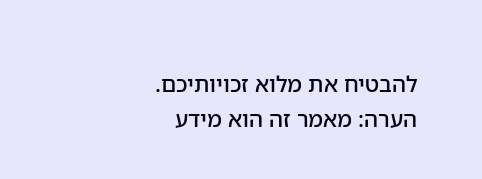להבטיח את מלוא זכויותיכם.
הערה: מאמר זה הוא מידע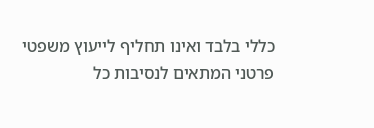כללי בלבד ואינו תחליף לייעוץ משפטי פרטני המתאים לנסיבות כל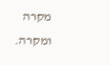מקרה ומקרה.